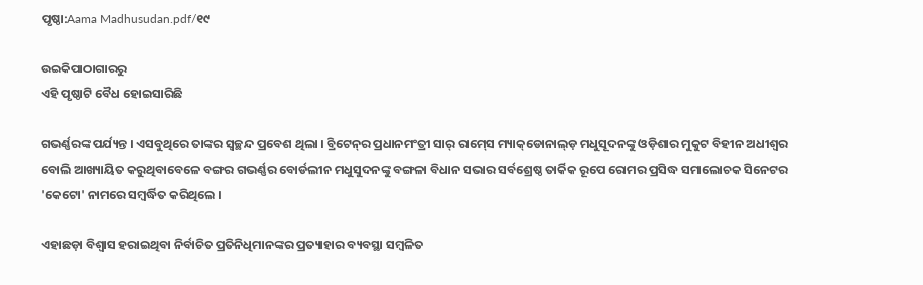ପୃଷ୍ଠା:Aama Madhusudan.pdf/୧୯

ଉଇକିପାଠାଗାର‌ରୁ
ଏହି ପୃଷ୍ଠାଟି ବୈଧ ହୋଇସାରିଛି

ଗଭର୍ଣ୍ଣରଙ୍କ ପର୍ଯ୍ୟନ୍ତ । ଏସବୁଥିରେ ତାଙ୍କର ସ୍ୱଚ୍ଛନ୍ଦ ପ୍ରବେଶ ଥିଲା । ବ୍ରିଟେନ୍‍ର ପ୍ରଧାନମଂତ୍ରୀ ସାର୍‍ ରାମ୍‍ସେ ମ୍ୟାକ୍‍‌ଡୋନାଲ୍‍ଡ଼ ମଧୁସୂଦନଙ୍କୁ ଓଡ଼ିଶାର ମୁକୁଟ ବିହୀନ ଅଧୀଶ୍ୱର ବୋଲି ଆଖ୍ୟାୟିତ କରୁଥିବାବେଳେ ବଙ୍ଗର ଗଭର୍ଣ୍ଣର ବୋର୍ଡଲୀନ ମଧୁସୁଦନଙ୍କୁ ବଙ୍ଗଳା ବିଧାନ ସଭାର ସର୍ବଶ୍ରେଷ୍ଠ ତାର୍କିକ ରୂପେ ରୋମର ପ୍ରସିଦ୍ଧ ସମାଲୋଚକ ସିନେଟର 'କେଟୋ' ନାମରେ ସମ୍ବର୍ଦ୍ଧିତ କରିଥିଲେ ।

ଏହାଛଡ଼ା ବିଶ୍ୱାସ ହରାଇଥିବା ନିର୍ବାଚିତ ପ୍ରତିନିଧିମାନଙ୍କର ପ୍ରତ୍ୟାହାର ବ୍ୟବସ୍ଥା ସମ୍ବଳିତ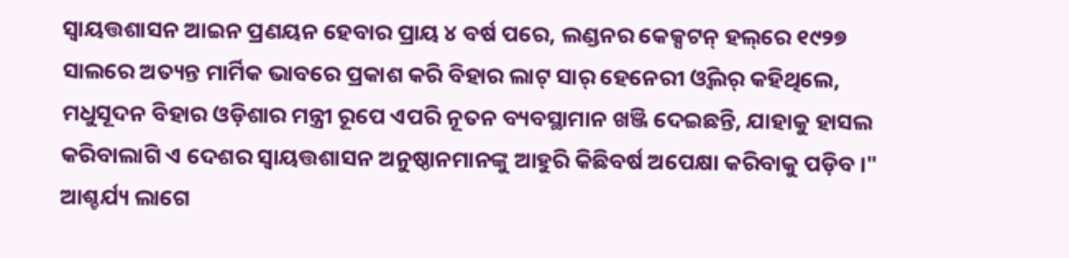ସ୍ୱାୟତ୍ତଶାସନ ଆଇନ ପ୍ରଣୟନ ହେବାର ପ୍ରାୟ ୪ ବର୍ଷ ପରେ, ଲଣ୍ଡନର କେକ୍ସଟନ୍‍ ହଲ୍‍‌ରେ ୧୯୨୭ ସାଲରେ ଅତ୍ୟନ୍ତ ମାର୍ମିକ ଭାବରେ ପ୍ରକାଶ କରି ବିହାର ଲାଟ୍‍ ସାର୍‍ ହେନେରୀ ଓ୍ୱିଲର୍‍ କହିଥିଲେ, ମଧୁସୂଦନ ବିହାର ଓଡ଼ିଶାର ମନ୍ତ୍ରୀ ରୂପେ ଏପରି ନୂତନ ବ୍ୟବସ୍ଥାମାନ ଖଞ୍ଜି ଦେଇଛନ୍ତି, ଯାହାକୁ ହାସଲ କରିବାଲାଗି ଏ ଦେଶର ସ୍ୱାୟତ୍ତଶାସନ ଅନୁଷ୍ଠାନମାନଙ୍କୁ ଆହୁରି କିଛିବର୍ଷ ଅପେକ୍ଷା କରିବାକୁ ପଡ଼ିବ ।" ଆଶ୍ଚର୍ଯ୍ୟ ଲାଗେ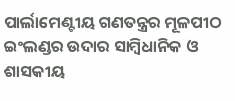ପାର୍ଲାମେଣ୍ଟୀୟ ଗଣତନ୍ତ୍ରର ମୂଳପୀଠ ଇଂଲଣ୍ଡର ଉଦାର ସାମ୍ବିଧାନିକ ଓ ଶାସକୀୟ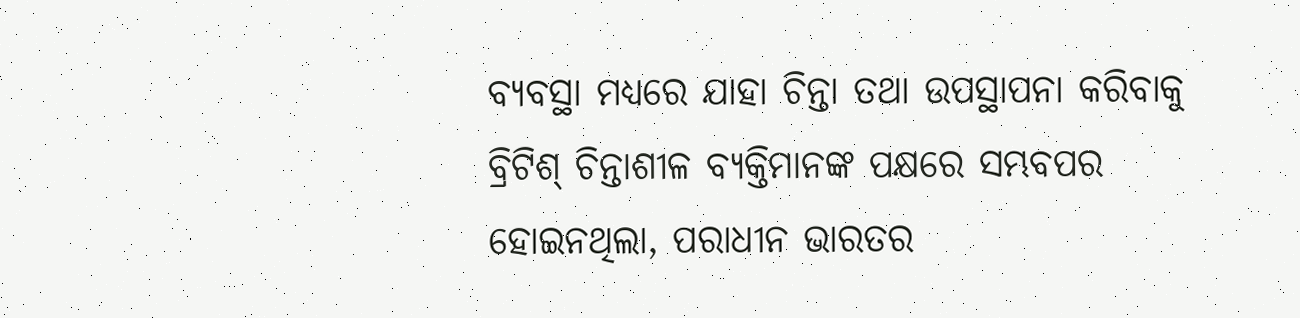ବ୍ୟବସ୍ଥା ମଧ୍ୟରେ ଯାହା ଚିନ୍ତା ତଥା ଉପସ୍ଥାପନା କରିବାକୁ ବ୍ରିଟିଶ୍‍ ଚିନ୍ତାଶୀଳ ବ୍ୟକ୍ତିମାନଙ୍କ ପକ୍ଷରେ ସମ୍ଭବପର ହୋଇନଥିଲା, ପରାଧୀନ ଭାରତର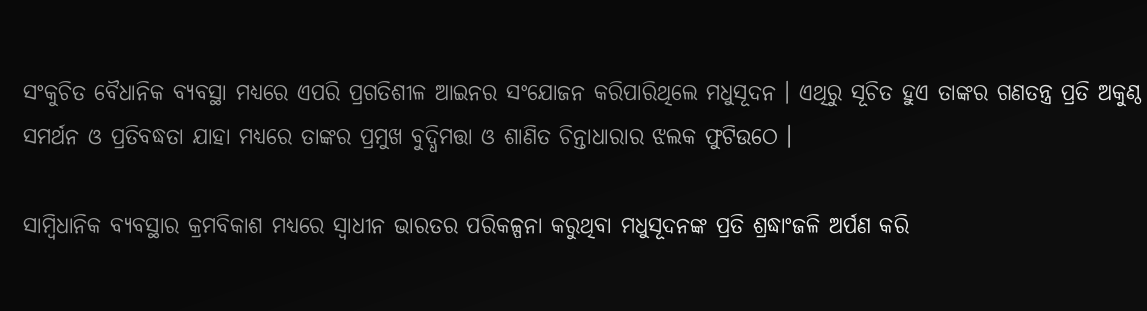ସଂକୁଚିତ ବୈଧାନିକ ବ୍ୟବସ୍ଥା ମଧ୍ୟରେ ଏପରି ପ୍ରଗତିଶୀଳ ଆଇନର ସଂଯୋଜନ କରିପାରିଥିଲେ ମଧୁସୂଦନ । ଏଥିରୁ ସୂଚିତ ହୁଏ ତାଙ୍କର ଗଣତନ୍ତ୍ର ପ୍ରତି ଅକୁଣ୍ଠ ସମର୍ଥନ ଓ ପ୍ରତିବଦ୍ଧତା ଯାହା ମଧ୍ୟରେ ତାଙ୍କର ପ୍ରମୁଖ ବୁଦ୍ଧିମତ୍ତା ଓ ଶାଣିତ ଚିନ୍ତାଧାରାର ଝଲକ ଫୁଟିଉଠେ ।

ସାମ୍ବିଧାନିକ ବ୍ୟବସ୍ଥାର କ୍ରମବିକାଶ ମଧ୍ୟରେ ସ୍ୱାଧୀନ ଭାରତର ପରିକଳ୍ପନା କରୁଥିବା ମଧୁସୂଦନଙ୍କ ପ୍ରତି ଶ୍ରଦ୍ଧାଂଜଳି ଅର୍ପଣ କରି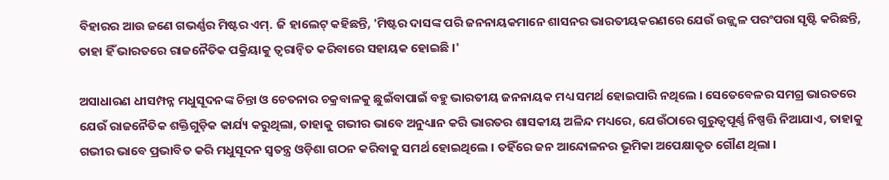ବିହାରର ଆଉ ଜଣେ ଗଭର୍ଣ୍ଣର ମିଷ୍ଟର ଏମ୍‍. ଜି ହାଲେଟ୍‍ କହିଛନ୍ତି, 'ମିଷ୍ଟର ଦାସଙ୍କ ପରି ଜନନାୟକମାନେ ଶାସନର ଭାରତୀୟକରଣରେ ଯେଉଁ ଉଜ୍ଜ୍ୱଳ ପରଂପରା ସୃଷ୍ଟି କରିଛନ୍ତି, ତାହା ହିଁ ଭାରତରେ ରାଜନୈତିକ ପକ୍ରିୟାକୁ ତ୍ୱରାନ୍ୱିତ କରିବାରେ ସହାୟକ ହୋଇଛି ।'

ଅସାଧାରଣ ଧୀସମ୍ପନ୍ନ ମଧୁସୂଦନଙ୍କ ଚିନ୍ତା ଓ ଚେତନାର ଚକ୍ରବାଳକୁ ଛୁଇଁବାପାଇଁ ବହୁ ଭାରତୀୟ ଜନନାୟକ ମଧ୍ୟ ସମର୍ଥ ହୋଇପାରି ନଥିଲେ । ସେତେବେଳର ସମଗ୍ର ଭାରତରେ ଯେଉଁ ରାଜନୈତିକ ଶକ୍ତିଗୁଡ଼ିକ କାର୍ଯ୍ୟ କରୁଥିଲା, ତାହାକୁ ଗଭୀର ଭାବେ ଅନୁଧ୍ୟାନ କରି ଭାରତର ଶାସକୀୟ ଅଳିନ୍ଦ ମଧ୍ୟରେ, ଯେଉଁଠାରେ ଗୁରୁତ୍ୱପୂର୍ଣ୍ଣ ନିଷ୍ପତ୍ତି ନିଆଯାଏ, ତାହାକୁ ଗଭୀର ଭାବେ ପ୍ରଭାବିତ କରି ମଧୁସୂଦନ ସ୍ୱତନ୍ତ୍ର ଓଡ଼ିଶା ଗଠନ କରିବାକୁ ସମର୍ଥ ହୋଇଥିଲେ । ତହିଁରେ ଜନ ଆନ୍ଦୋଳନର ଭୂମିକା ଅପେକ୍ଷାକୃତ ଗୌଣ ଥିଲା ।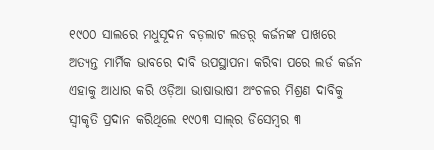୧୯୦୦ ସାଲରେ ମଧୁସୂଦନ ବଡ଼ଲାଟ ଲଡର଼୍ କର୍ଜନଙ୍କ ପାଖରେ ଅତ୍ୟନ୍ତ ମାର୍ମିକ ଭାବରେ ଦାବି ଉପସ୍ଥାପନା କରିବା ପରେ ଲର୍ଡ କର୍ଜନ ଏହାକୁ ଆଧାର କରି ଓଡ଼ିଆ ଭାଷାଭାଷୀ ଅଂଚଳର ମିଶ୍ରଣ ଦାବିକୁ ସ୍ୱୀକୃତି ପ୍ରଦାନ କରିଥିଲେ ୧୯୦୩ ସାଲ୍‍ର ଡିସେମ୍ବର ୩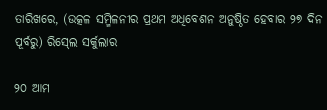ତାରିଖରେ, (ଉତ୍କଳ ସମ୍ମିଳନୀର ପ୍ରଥମ ଅଧିବେଶନ ଅନୁଷ୍ଠିତ ହେବାର ୨୭ ଦିନ ପୂର୍ବରୁ) ରିସ୍‍ଲେ ସର୍କୁଲାର

୨୦ ଆମ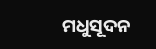ମଧୁସୂଦନ